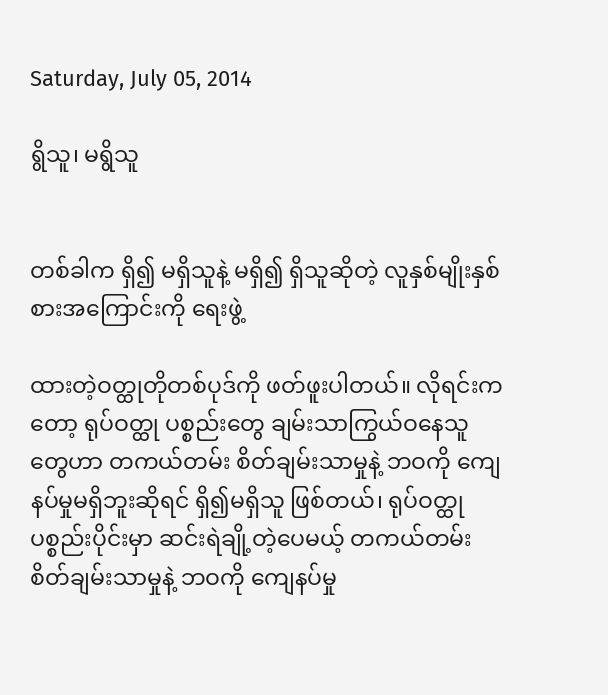Saturday, July 05, 2014

ရွိသူ၊ မရွိသူ


တစ်ခါက ရှိ၍ မရှိသူနဲ့ မရှိ၍ ရှိသူဆိုတဲ့ လူနှစ်မျိုးနှစ်စားအကြောင်းကို ရေးဖွဲ့

ထားတဲ့ဝတ္ထုတိုတစ်ပုဒ်ကို ဖတ်ဖူးပါတယ်။ လိုရင်းကတော့ ရုပ်ဝတ္ထု ပစ္စည်းတွေ ချမ်းသာကြွယ်ဝနေသူတွေဟာ တကယ်တမ်း စိတ်ချမ်းသာမှုနဲ့ ဘဝကို ကျေနပ်မှုမရှိဘူးဆိုရင် ရှိ၍မရှိသူ ဖြစ်တယ်၊ ရုပ်ဝတ္ထု ပစ္စည်းပိုင်းမှာ ဆင်းရဲချို့တဲ့ပေမယ့် တကယ်တမ်းစိတ်ချမ်းသာမှုနဲ့ ဘဝကို ကျေနပ်မှု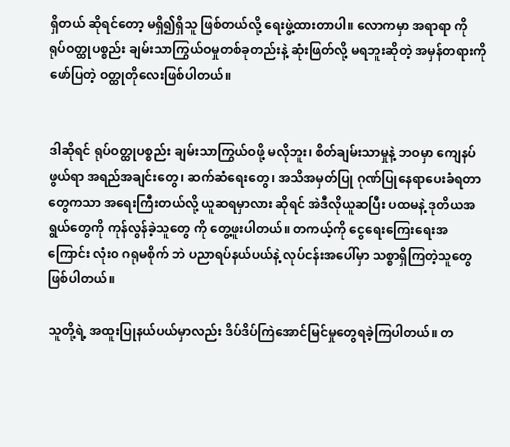ရှိတယ် ဆိုရင်တော့ မရှိ၍ရှိသူ ဖြစ်တယ်လို့ ရေးဖွဲ့ထားတာပါ။ လောကမှာ အရာရာ ကို ရုပ်ဝတ္ထုပစ္စည်း ချမ်းသာကြွယ်ဝမှုတစ်ခုတည်းနဲ့ ဆုံးဖြတ်လို့ မရဘူးဆိုတဲ့ အမှန်တရားကို ဖော်ပြတဲ့ ဝတ္ထုတိုလေးဖြစ်ပါတယ်။


ဒါဆိုရင် ရုပ်ဝတ္ထုပစ္စည်း ချမ်းသာကြွယ်ဝဖို့ မလိုဘူး၊ စိတ်ချမ်းသာမှုနဲ့ ဘဝမှာ ကျေနပ်ဖွယ်ရာ အရည်အချင်းတွေ၊ ဆက်ဆံရေးတွေ၊ အသိအမှတ်ပြု ဂုဏ်ပြုနေရာပေးခံရတာတွေကသာ အရေးကြီးတယ်လို့ ယူဆရမှာလား ဆိုရင် အဲဒီလိုယူဆပြီး ပထမနဲ့ ဒုတိယအရွယ်တွေကို ကုန်လွန်ခဲ့သူတွေ ကို တွေ့ဖူးပါတယ်။ တကယ့်ကို ငွေရေးကြေးရေးအကြောင်း လုံး၀ ဂရုမစိုက် ဘဲ ပညာရပ်နယ်ပယ်နဲ့ လုပ်ငန်းအပေါ်မှာ သစ္စာရှိကြတဲ့သူတွေ ဖြစ်ပါတယ်။

သူတို့ရဲ့ အထူးပြုနယ်ပယ်မှာလည်း ဒိပ်ဒိပ်ကြဲအောင်မြင်မှုတွေရခဲ့ကြပါတယ်။ တ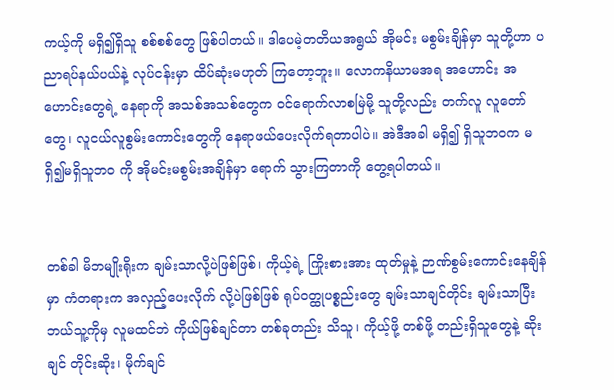ကယ့်ကို မရှိ၍ရှိသူ စစ်စစ်တွေ ဖြစ်ပါတယ်။ ဒါပေမဲ့တတိယအရွယ် အိုမင်း မစွမ်းချိန်မှာ သူတို့ဟာ ပညာရပ်နယ်ပယ်နဲ့ လုပ်ငန်းမှာ ထိပ်ဆုံးမဟုတ် ကြတော့ဘူး။ လောကနိယာမအရ အဟောင်း အဟောင်းတွေရဲ့ နေရာကို အသစ်အသစ်တွေက ဝင်ရောက်လာစမြဲမို့ သူတို့လည်း တက်လူ လူတော်တွေ၊ လူငယ်လူစွမ်းကောင်းတွေကို နေရာဖယ်ပေးလိုက်ရတာပါပဲ။ အဲဒီအခါ မရှိ၍ ရှိသူဘဝက မရှိ၍မရှိသူဘ၀ ကို အိုမင်းမစွမ်းအချိန်မှာ ရောက် သွားကြတာကို တွေ့ရပါတယ်။


တစ်ခါ မိဘမျိုးရိုးက ချမ်းသာလို့ပဲဖြစ်ဖြစ်၊ ကိုယ့်ရဲ့ ကြိုးစားအား ထုတ်မှုနဲ့ ဉာဏ်စွမ်းကောင်းနေချိန်မှာ ကံတရားက အလှည့်ပေးလိုက် လို့ပဲဖြစ်ဖြစ် ရုပ်ဝတ္ထုပစ္စည်းတွေ ချမ်းသာချင်တိုင်း ချမ်းသာပြီး ဘယ်သူ့ကိုမှ လူမထင်ဘဲ ကိုယ်ဖြစ်ချင်တာ တစ်ခုတည်း သိသူ၊ ကိုယ့်ဖို့ တစ်ဖို့ တည်းရှိသူတွေနဲ့ ဆိုးချင် တိုင်းဆိုး၊ မိုက်ချင်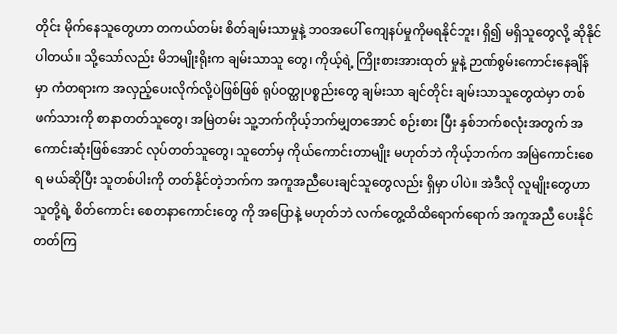တိုင်း မိုက်နေသူတွေဟာ တကယ်တမ်း စိတ်ချမ်းသာမှုနဲ့ ဘဝအပေါ် ကျေနပ်မှုကိုမရနိုင်ဘူး၊ ရှိ၍ မရှိသူတွေလို့ ဆိုနိုင်ပါတယ်။ သို့သော်လည်း မိဘမျိုးရိုးက ချမ်းသာသူ တွေ၊ ကိုယ့်ရဲ့ ကြိုးစားအားထုတ် မှုနဲ့ ဉာဏ်စွမ်းကောင်းနေချိန်မှာ ကံတရားက အလှည့်ပေးလိုက်လို့ပဲဖြစ်ဖြစ် ရုပ်ဝတ္ထုပစ္စည်းတွေ ချမ်းသာ ချင်တိုင်း ချမ်းသာသူတွေထဲမှာ တစ်ဖက်သားကို စာနာတတ်သူတွေ၊ အမြဲတမ်း သူ့ဘက်ကိုယ့်ဘက်မျှတအောင် စဉ်းစား ပြီး နှစ်ဘက်စလုံးအတွက် အကောင်းဆုံးဖြစ်အောင် လုပ်တတ်သူတွေ၊ သူတော်မှ ကိုယ်ကောင်းတာမျိုး မဟုတ်ဘဲ ကိုယ့်ဘက်က အမြဲကောင်းစေရ မယ်ဆိုပြီး သူတစ်ပါးကို တတ်နိုင်တဲ့ဘက်က အကူအညီပေးချင်သူတွေလည်း ရှိမှာ ပါပဲ။ အဲဒီလို လူမျိုးတွေဟာ သူတို့ရဲ့ စိတ်ကောင်း စေတနာကောင်းတွေ ကို အပြောနဲ့ မဟုတ်ဘဲ လက်တွေ့ထိထိရောက်ရောက် အကူအညီ ပေးနိုင် တတ်ကြ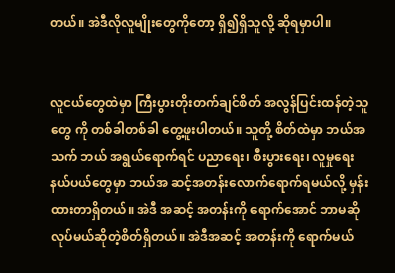တယ်။ အဲဒီလိုလူမျိုးတွေကိုတော့ ရှိ၍ရှိသူလို့ ဆိုရမှာပါ။


လူငယ်တွေထဲမှာ ကြီးပွားတိုးတက်ချင်စိတ် အလွန်ပြင်းထန်တဲ့သူ တွေ ကို တစ်ခါတစ်ခါ တွေ့ဖူးပါတယ်။ သူတို့ စိတ်ထဲမှာ ဘယ်အသက် ဘယ် အရွယ်ရောက်ရင် ပညာရေး၊ စီးပွားရေး၊ လူမှုရေး နယ်ပယ်တွေမှာ ဘယ်အ ဆင့်အတန်းလောက်ရောက်ရမယ်လို့ မှန်းထားတာရှိတယ်။ အဲဒီ အဆင့် အတန်းကို ရောက်အောင် ဘာမဆိုလုပ်မယ်ဆိုတဲ့စိတ်ရှိတယ်။ အဲဒီအဆင့် အတန်းကို ရောက်မယ်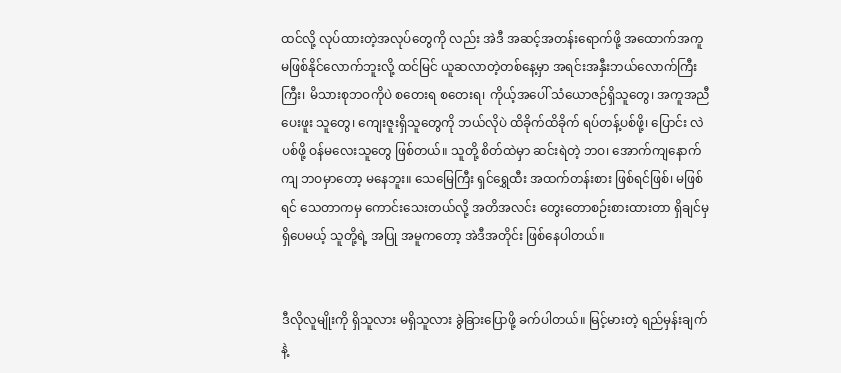ထင်လို့ လုပ်ထားတဲ့အလုပ်တွေကို လည်း အဲဒီ အဆင့်အတန်းရောက်ဖို့ အထောက်အကူ မဖြစ်နိုင်လောက်ဘူးလို့ ထင်မြင် ယူဆလာတဲ့တစ်နေ့မှာ အရင်းအနှီးဘယ်လောက်ကြီးကြီး၊ မိသားစုဘဝကိုပဲ စတေးရ စတေးရ၊ ကိုယ့်အပေါ် သံယောဇဉ်ရှိသူတွေ၊ အကူအညီပေးဖူး သူတွေ၊ ကျေးဇူးရှိသူတွေကို ဘယ်လိုပဲ ထိခိုက်ထိခိုက် ရပ်တန့်ပစ်ဖို့၊ ပြောင်း လဲပစ်ဖို့ ဝန်မလေးသူတွေ ဖြစ်တယ်။ သူတို့ စိတ်ထဲမှာ ဆင်းရဲတဲ့ ဘဝ၊ အောက်ကျနောက်ကျ ဘဝမှာတော့ မနေဘူး။ သေမြေကြီး ရှင်ရွှေထီး အထက်တန်းစား ဖြစ်ရင်ဖြစ်၊ မဖြစ်ရင် သေတာကမှ ကောင်းသေးတယ်လို့ အတိအလင်း တွေးတောစဉ်းစားထားတာ ရှိချင်မှ ရှိပေမယ့် သူတို့ရဲ့ အပြု အမူကတော့ အဲဒီအတိုင်း ဖြစ်နေပါတယ်။


ဒီလိုလူမျိုးကို ရှိသူလား မရှိသူလား ခွဲခြားပြောဖို့ ခက်ပါတယ်။ မြင့်မားတဲ့ ရည်မှန်းချက်နဲ့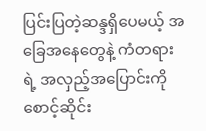ပြင်းပြတဲ့ဆန္ဒရှိပေမယ့် အခြေအနေတွေနဲ့ ကံတရားရဲ့ အလှည့်အပြောင်းကို စောင့်ဆိုင်း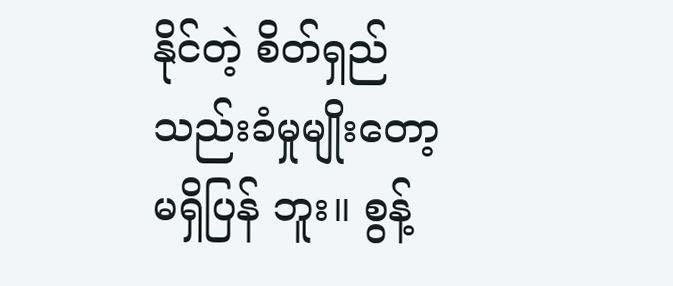နိုင်တဲ့ စိတ်ရှည်သည်းခံမှုမျိုးတော့ မရှိပြန် ဘူး။ စွန့်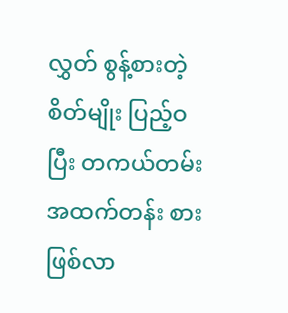လွှတ် စွန့်စားတဲ့ စိတ်မျိုး ပြည့်ဝပြီး တကယ်တမ်း အထက်တန်း စားဖြစ်လာ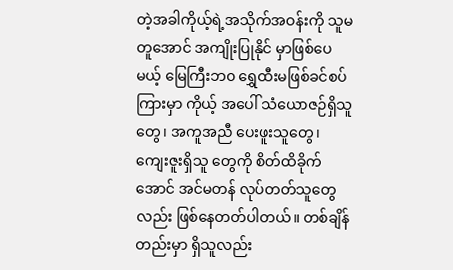တဲ့အခါကိုယ့်ရဲ့အသိုက်အဝန်းကို သူမတူအောင် အကျိုးပြုနိုင် မှာဖြစ်ပေမယ့် မြေကြီးဘ၀ ရွှေထီးမဖြစ်ခင်စပ်ကြားမှာ ကိုယ့် အပေါ် သံယောဇဉ်ရှိသူတွေ၊ အကူအညီ ပေးဖူးသူတွေ၊ ကျေးဇူးရှိသူ တွေကို စိတ်ထိခိုက်အောင် အင်မတန် လုပ်တတ်သူတွေလည်း ဖြစ်နေတတ်ပါတယ်။ တစ်ချိန်တည်းမှာ ရှိသူလည်း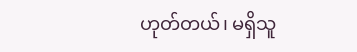ဟုတ်တယ်၊ မရှိသူ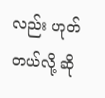လည်း ဟုတ်တယ်လို့ ဆို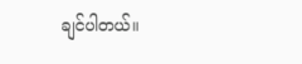ချင်ပါတယ်။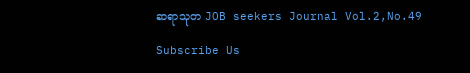ဆရာသုတ JOB seekers Journal Vol.2,No.49

Subscribe Us